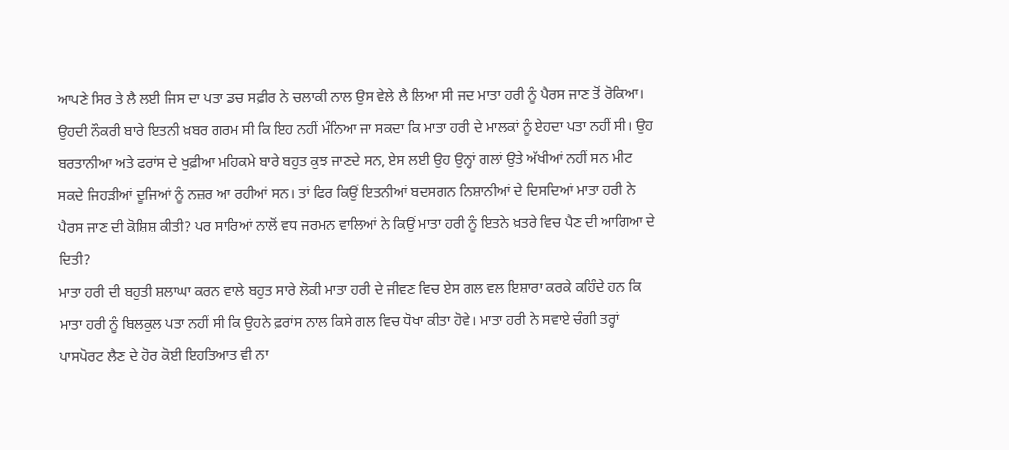ਆਪਣੇ ਸਿਰ ਤੇ ਲੈ ਲਈ ਜਿਸ ਦਾ ਪਤਾ ਡਚ ਸਫ਼ੀਰ ਨੇ ਚਲਾਕੀ ਨਾਲ ਉਸ ਵੇਲੇ ਲੈ ਲਿਆ ਸੀ ਜਦ ਮਾਤਾ ਹਰੀ ਨੂੰ ਪੈਰਸ ਜਾਣ ਤੋਂ ਰੋਕਿਆ। ਉਹਦੀ ਨੌਕਰੀ ਬਾਰੇ ਇਤਨੀ ਖ਼ਬਰ ਗਰਮ ਸੀ ਕਿ ਇਹ ਨਹੀਂ ਮੰਨਿਆ ਜਾ ਸਕਦਾ ਕਿ ਮਾਤਾ ਹਰੀ ਦੇ ਮਾਲਕਾਂ ਨੂੰ ਏਹਦਾ ਪਤਾ ਨਹੀਂ ਸੀ। ਉਹ ਬਰਤਾਨੀਆ ਅਤੇ ਫਰਾਂਸ ਦੇ ਖੁਫ਼ੀਆ ਮਹਿਕਮੇ ਬਾਰੇ ਬਹੁਤ ਕੁਝ ਜਾਣਦੇ ਸਨ, ਏਸ ਲਈ ਉਹ ਉਨ੍ਹਾਂ ਗਲਾਂ ਉਤੇ ਅੱਖੀਆਂ ਨਹੀਂ ਸਨ ਮੀਟ ਸਕਦੇ ਜਿਹੜੀਆਂ ਦੂਜਿਆਂ ਨੂੰ ਨਜ਼ਰ ਆ ਰਹੀਆਂ ਸਨ। ਤਾਂ ਫਿਰ ਕਿਉਂ ਇਤਨੀਆਂ ਬਦਸਗਨ ਨਿਸ਼ਾਨੀਆਂ ਦੇ ਦਿਸਦਿਆਂ ਮਾਤਾ ਹਰੀ ਨੇ ਪੈਰਸ ਜਾਣ ਦੀ ਕੋਸ਼ਿਸ਼ ਕੀਤੀ? ਪਰ ਸਾਰਿਆਂ ਨਾਲੋਂ ਵਧ ਜਰਮਨ ਵਾਲਿਆਂ ਨੇ ਕਿਉਂ ਮਾਤਾ ਹਰੀ ਨੂੰ ਇਤਨੇ ਖ਼ਤਰੇ ਵਿਚ ਪੈਣ ਦੀ ਆਗਿਆ ਦੇ ਦਿਤੀ?
ਮਾਤਾ ਹਰੀ ਦੀ ਬਹੁਤੀ ਸ਼ਲਾਘਾ ਕਰਨ ਵਾਲੇ ਬਹੁਤ ਸਾਰੇ ਲੋਕੀ ਮਾਤਾ ਹਰੀ ਦੇ ਜੀਵਣ ਵਿਚ ਏਸ ਗਲ ਵਲ ਇਸ਼ਾਰਾ ਕਰਕੇ ਕਹਿੰਦੇ ਹਨ ਕਿ ਮਾਤਾ ਹਰੀ ਨੂੰ ਬਿਲਕੁਲ ਪਤਾ ਨਹੀਂ ਸੀ ਕਿ ਉਹਨੇ ਫ਼ਰਾਂਸ ਨਾਲ ਕਿਸੇ ਗਲ ਵਿਚ ਧੋਖਾ ਕੀਤਾ ਹੋਵੇ। ਮਾਤਾ ਹਰੀ ਨੇ ਸਵਾਏ ਚੰਗੀ ਤਰ੍ਹਾਂ ਪਾਸਪੋਰਟ ਲੈਣ ਦੇ ਹੋਰ ਕੋਈ ਇਹਤਿਆਤ ਵੀ ਨਾ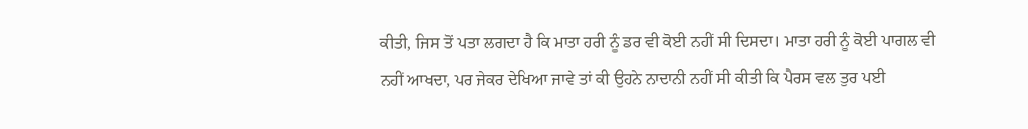ਕੀਤੀ, ਜਿਸ ਤੋਂ ਪਤਾ ਲਗਦਾ ਹੈ ਕਿ ਮਾਤਾ ਹਰੀ ਨੂੰ ਡਰ ਵੀ ਕੋਈ ਨਹੀਂ ਸੀ ਦਿਸਦਾ। ਮਾਤਾ ਹਰੀ ਨੂੰ ਕੋਈ ਪਾਗਲ ਵੀ ਨਹੀਂ ਆਖਦਾ, ਪਰ ਜੇਕਰ ਦੇਖਿਆ ਜਾਵੇ ਤਾਂ ਕੀ ਉਹਨੇ ਨਾਦਾਨੀ ਨਹੀਂ ਸੀ ਕੀਤੀ ਕਿ ਪੈਰਸ ਵਲ ਤੁਰ ਪਈ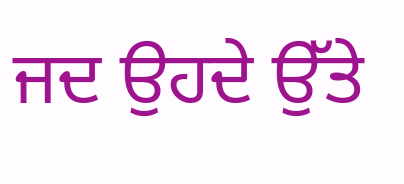ਜਦ ਉਹਦੇ ਉੱਤੇ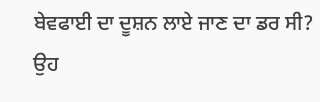ਬੇਵਫਾਈ ਦਾ ਦੂਸ਼ਨ ਲਾਏ ਜਾਣ ਦਾ ਡਰ ਸੀ? ਉਹ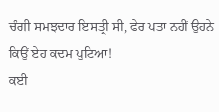ਚੰਗੀ ਸਮਝਦਾਰ ਇਸਤ੍ਰੀ ਸੀ, ਫੇਰ ਪਤਾ ਨਹੀਂ ਉਹਨੇ ਕਿਉਂ ਏਹ ਕਦਮ ਪੁਟਿਆ!
ਕਈ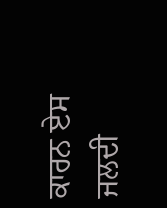ਕਾਰਨ ਏਸ ਜਲਦੀ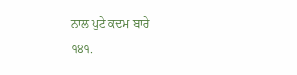ਨਾਲ ਪੁਟੇ ਕਦਮ ਬਾਰੇ
੧੪੧.